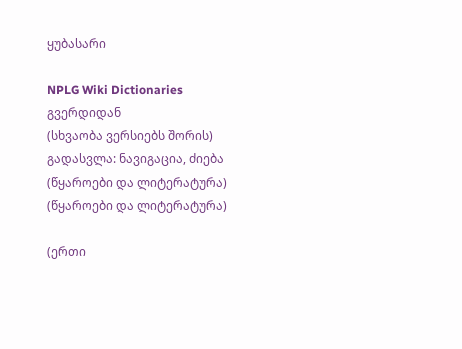ყუბასარი

NPLG Wiki Dictionaries გვერდიდან
(სხვაობა ვერსიებს შორის)
გადასვლა: ნავიგაცია, ძიება
(წყაროები და ლიტერატურა)
(წყაროები და ლიტერატურა)

(ერთი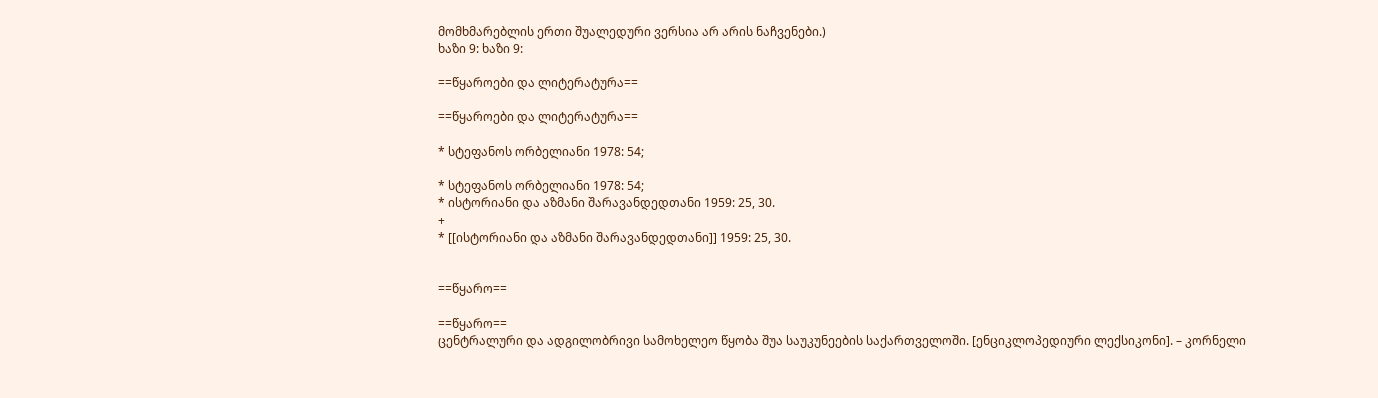მომხმარებლის ერთი შუალედური ვერსია არ არის ნაჩვენები.)
ხაზი 9: ხაზი 9:

==წყაროები და ლიტერატურა==

==წყაროები და ლიტერატურა==

* სტეფანოს ორბელიანი 1978: 54;

* სტეფანოს ორბელიანი 1978: 54;
* ისტორიანი და აზმანი შარავანდედთანი 1959: 25, 30.
+
* [[ისტორიანი და აზმანი შარავანდედთანი]] 1959: 25, 30.


==წყარო==

==წყარო==
ცენტრალური და ადგილობრივი სამოხელეო წყობა შუა საუკუნეების საქართველოში. [ენციკლოპედიური ლექსიკონი]. – კორნელი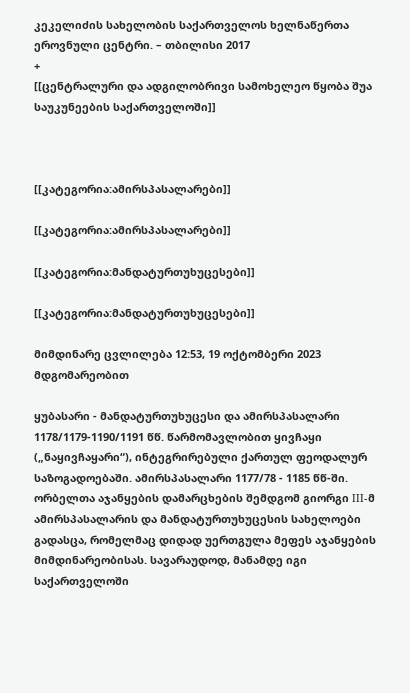კეკელიძის სახელობის საქართველოს ხელნაწერთა ეროვნული ცენტრი. – თბილისი 2017
+
[[ცენტრალური და ადგილობრივი სამოხელეო წყობა შუა საუკუნეების საქართველოში]]



[[კატეგორია:ამირსპასალარები]]

[[კატეგორია:ამირსპასალარები]]

[[კატეგორია:მანდატურთუხუცესები]]

[[კატეგორია:მანდატურთუხუცესები]]

მიმდინარე ცვლილება 12:53, 19 ოქტომბერი 2023 მდგომარეობით

ყუბასარი - მანდატურთუხუცესი და ამირსპასალარი 1178/1179-1190/1191 წწ. წარმომავლობით ყივჩაყი („ნაყივჩაყარი“), ინტეგრირებული ქართულ ფეოდალურ საზოგადოებაში. ამირსპასალარი 1177/78 - 1185 წწ-ში. ორბელთა აჯანყების დამარცხების შემდგომ გიორგი III-მ ამირსპასალარის და მანდატურთუხუცესის სახელოები გადასცა, რომელმაც დიდად უერთგულა მეფეს აჯანყების მიმდინარეობისას. სავარაუდოდ, მანამდე იგი საქართველოში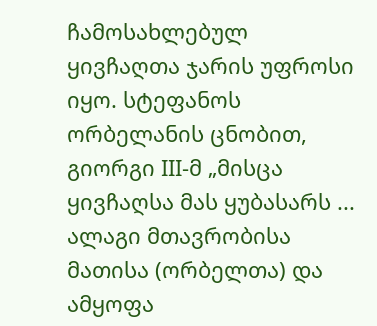ჩამოსახლებულ ყივჩაღთა ჯარის უფროსი იყო. სტეფანოს ორბელანის ცნობით, გიორგი III-მ „მისცა ყივჩაღსა მას ყუბასარს ... ალაგი მთავრობისა მათისა (ორბელთა) და ამყოფა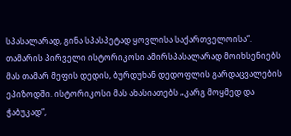სპასალარად, გინა სპასპეტად ყოვლისა საქართველოისა“. თამარის პირველი ისტორიკოსი ამირსპასალარად მოიხსენიებს მას თამარ მეფის დედის, ბურდუხან დედოფლის გარდაცვალების ეპიზოდში. ისტორიკოსი მას ახასიათებს „კარგ მოყმედ და ჭაბუკად“,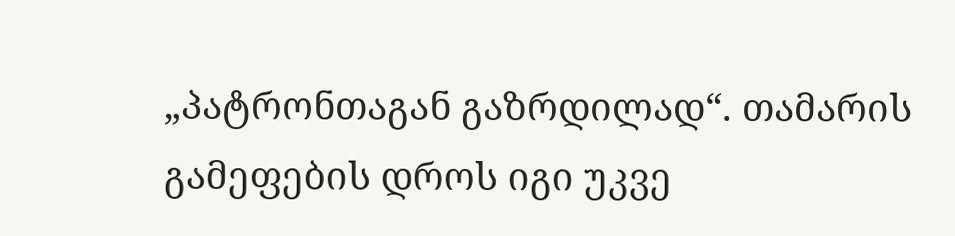„პატრონთაგან გაზრდილად“. თამარის გამეფების დროს იგი უკვე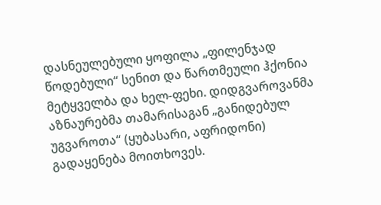დასნეულებული ყოფილა „ფილენჯად წოდებული“ სენით და წართმეული ჰქონია მეტყველბა და ხელ-ფეხი. დიდგვაროვანმა აზნაურებმა თამარისაგან „განიდებულ უგვაროთა“ (ყუბასარი, აფრიდონი) გადაყენება მოითხოვეს.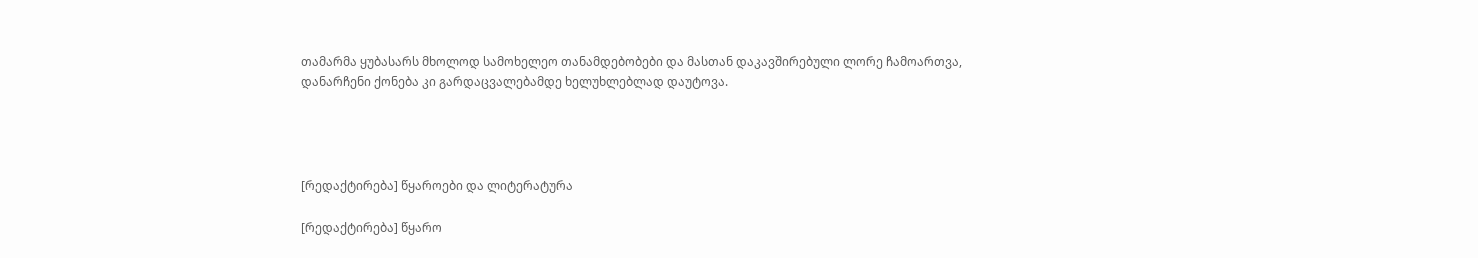თამარმა ყუბასარს მხოლოდ სამოხელეო თანამდებობები და მასთან დაკავშირებული ლორე ჩამოართვა, დანარჩენი ქონება კი გარდაცვალებამდე ხელუხლებლად დაუტოვა.




[რედაქტირება] წყაროები და ლიტერატურა

[რედაქტირება] წყარო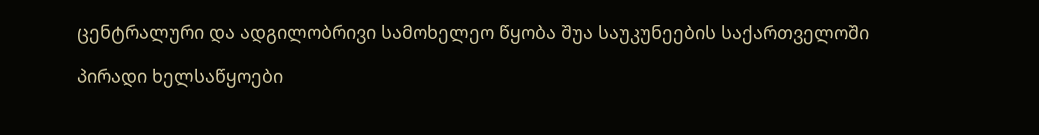ცენტრალური და ადგილობრივი სამოხელეო წყობა შუა საუკუნეების საქართველოში

პირადი ხელსაწყოები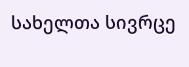სახელთა სივრცე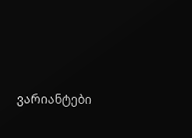ვარიანტები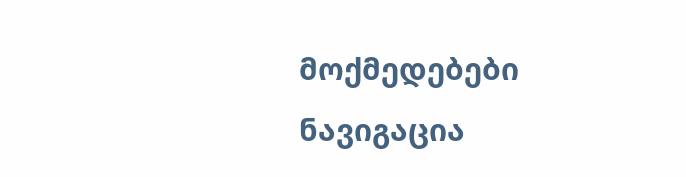მოქმედებები
ნავიგაცია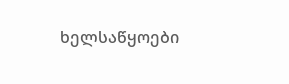ხელსაწყოები